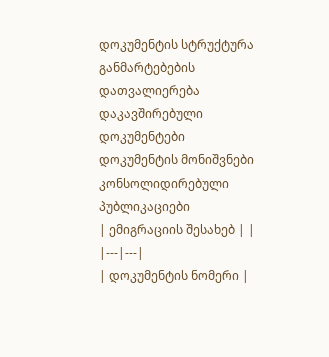დოკუმენტის სტრუქტურა
განმარტებების დათვალიერება
დაკავშირებული დოკუმენტები
დოკუმენტის მონიშვნები
კონსოლიდირებული პუბლიკაციები
| ემიგრაციის შესახებ | |
|---|---|
| დოკუმენტის ნომერი |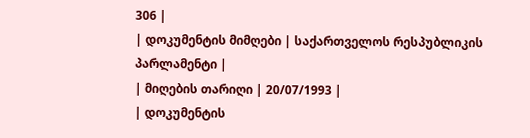306 |
| დოკუმენტის მიმღები | საქართველოს რესპუბლიკის პარლამენტი |
| მიღების თარიღი | 20/07/1993 |
| დოკუმენტის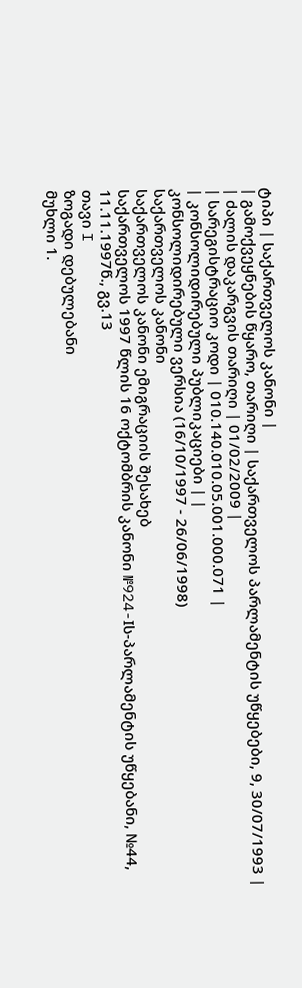ტიპი | საქართველოს კანონი |
| გამოქვეყნების წყარო, თარიღი | საქართველოს პარლამენტის უწყებები, 9, 30/07/1993 |
| ძალის დაკარგვის თარიღი | 01/02/2009 |
| სარეგისტრაციო კოდი | 010.140.010.05.001.000.071 |
| კონსოლიდირებული პუბლიკაციები | |
კონსოლიდირებული ვერსია (16/10/1997 - 26/06/1998)
საქართველოს კანონი
საქართველოს კანონი ემიგრაციის შესახებ
საქართველოს 1997 წლის 16 ოქტომბრის კანონი №924-Iს-პარლამენტის უწყებანი, №44, 11.11.1997წ., გვ.13
თავი I
ზოგადი დებულებანი
მუხლი 1.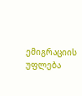ემიგრაციის უფლება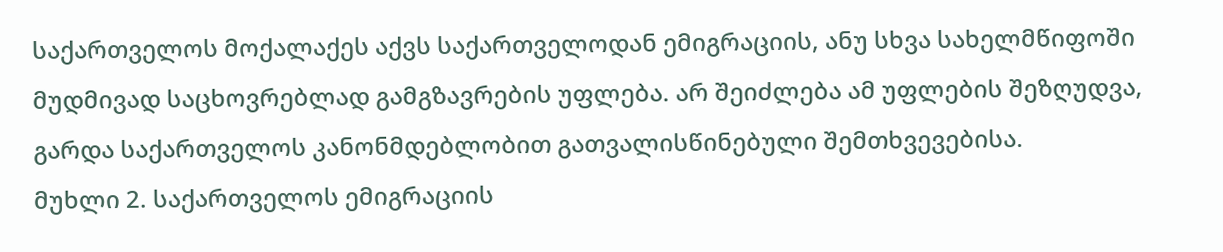საქართველოს მოქალაქეს აქვს საქართველოდან ემიგრაციის, ანუ სხვა სახელმწიფოში მუდმივად საცხოვრებლად გამგზავრების უფლება. არ შეიძლება ამ უფლების შეზღუდვა, გარდა საქართველოს კანონმდებლობით გათვალისწინებული შემთხვევებისა.
მუხლი 2. საქართველოს ემიგრაციის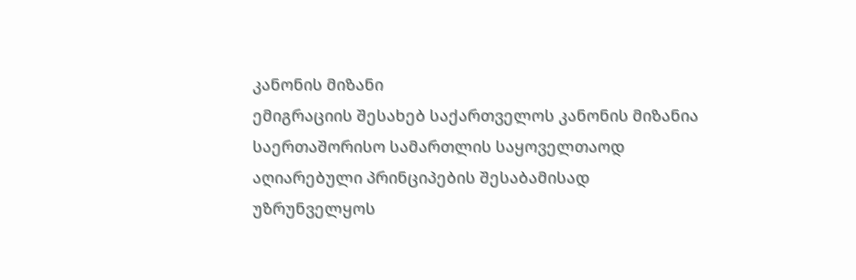კანონის მიზანი
ემიგრაციის შესახებ საქართველოს კანონის მიზანია საერთაშორისო სამართლის საყოველთაოდ აღიარებული პრინციპების შესაბამისად უზრუნველყოს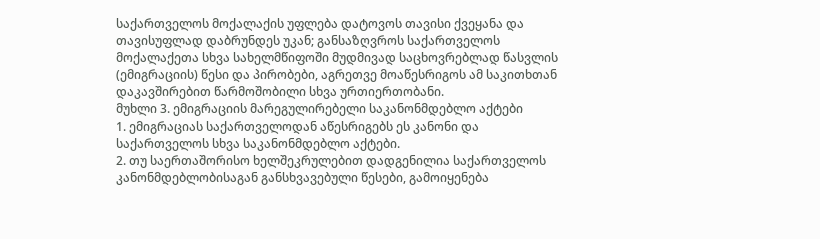საქართველოს მოქალაქის უფლება დატოვოს თავისი ქვეყანა და თავისუფლად დაბრუნდეს უკან; განსაზღვროს საქართველოს მოქალაქეთა სხვა სახელმწიფოში მუდმივად საცხოვრებლად წასვლის (ემიგრაციის) წესი და პირობები, აგრეთვე მოაწესრიგოს ამ საკითხთან დაკავშირებით წარმოშობილი სხვა ურთიერთობანი.
მუხლი 3. ემიგრაციის მარეგულირებელი საკანონმდებლო აქტები
1. ემიგრაციას საქართველოდან აწესრიგებს ეს კანონი და საქართველოს სხვა საკანონმდებლო აქტები.
2. თუ საერთაშორისო ხელშეკრულებით დადგენილია საქართველოს კანონმდებლობისაგან განსხვავებული წესები, გამოიყენება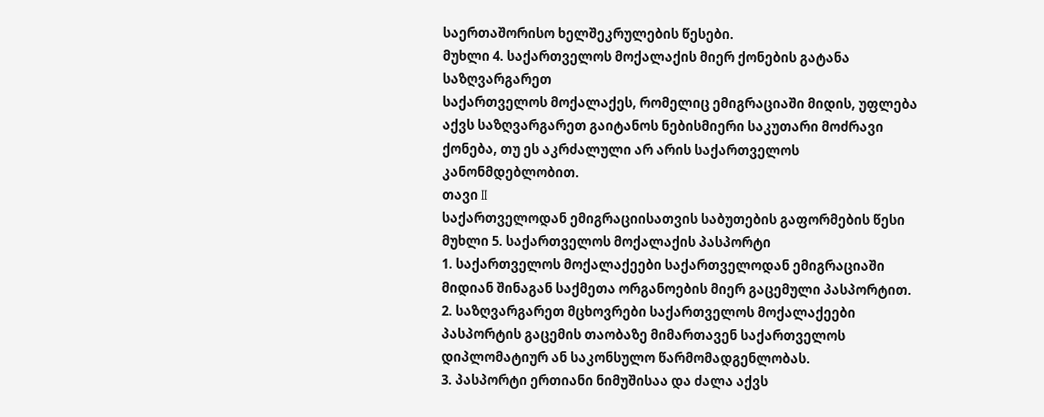საერთაშორისო ხელშეკრულების წესები.
მუხლი 4. საქართველოს მოქალაქის მიერ ქონების გატანა საზღვარგარეთ
საქართველოს მოქალაქეს, რომელიც ემიგრაციაში მიდის, უფლება აქვს საზღვარგარეთ გაიტანოს ნებისმიერი საკუთარი მოძრავი ქონება, თუ ეს აკრძალული არ არის საქართველოს კანონმდებლობით.
თავი II
საქართველოდან ემიგრაციისათვის საბუთების გაფორმების წესი
მუხლი 5. საქართველოს მოქალაქის პასპორტი
1. საქართველოს მოქალაქეები საქართველოდან ემიგრაციაში მიდიან შინაგან საქმეთა ორგანოების მიერ გაცემული პასპორტით.
2. საზღვარგარეთ მცხოვრები საქართველოს მოქალაქეები პასპორტის გაცემის თაობაზე მიმართავენ საქართველოს დიპლომატიურ ან საკონსულო წარმომადგენლობას.
3. პასპორტი ერთიანი ნიმუშისაა და ძალა აქვს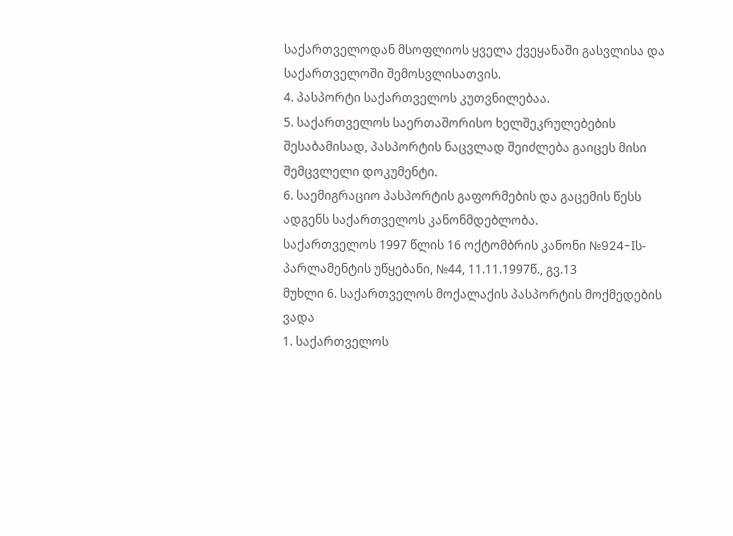საქართველოდან მსოფლიოს ყველა ქვეყანაში გასვლისა და საქართველოში შემოსვლისათვის.
4. პასპორტი საქართველოს კუთვნილებაა.
5. საქართველოს საერთაშორისო ხელშეკრულებების შესაბამისად, პასპორტის ნაცვლად შეიძლება გაიცეს მისი შემცვლელი დოკუმენტი.
6. საემიგრაციო პასპორტის გაფორმების და გაცემის წესს ადგენს საქართველოს კანონმდებლობა.
საქართველოს 1997 წლის 16 ოქტომბრის კანონი №924-Iს-პარლამენტის უწყებანი, №44, 11.11.1997წ., გვ.13
მუხლი 6. საქართველოს მოქალაქის პასპორტის მოქმედების ვადა
1. საქართველოს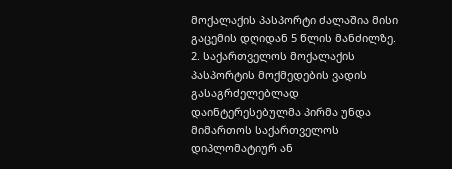მოქალაქის პასპორტი ძალაშია მისი გაცემის დღიდან 5 წლის მანძილზე.
2. საქართველოს მოქალაქის პასპორტის მოქმედების ვადის გასაგრძელებლად დაინტერესებულმა პირმა უნდა მიმართოს საქართველოს დიპლომატიურ ან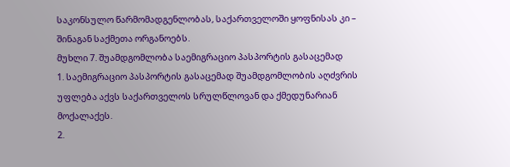საკონსულო წარმომადგენლობას, საქართველოში ყოფნისას კი – შინაგან საქმეთა ორგანოებს.
მუხლი 7. შუამდგომლობა საემიგრაციო პასპორტის გასაცემად
1. საემიგრაციო პასპორტის გასაცემად შუამდგომლობის აღძვრის უფლება აქვს საქართველოს სრულწლოვან და ქმედუნარიან მოქალაქეს.
2.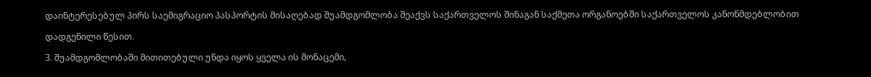დაინტერესებულ პირს საემიგრაციო პასპორტის მისაღებად შუამდგომლობა შეაქვს საქართველოს შინაგან საქმეთა ორგანოებში საქართველოს კანონმდებლობით დადგენილი წესით.
3. შუამდგომლობაში მითითებული უნდა იყოს ყველა ის მონაცემი,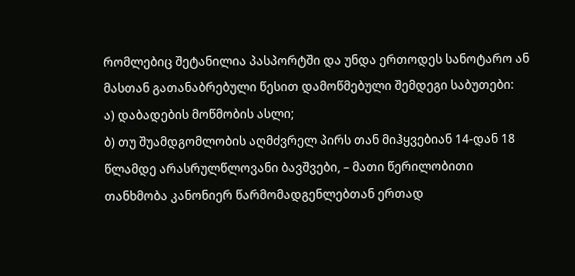რომლებიც შეტანილია პასპორტში და უნდა ერთოდეს სანოტარო ან მასთან გათანაბრებული წესით დამოწმებული შემდეგი საბუთები:
ა) დაბადების მოწმობის ასლი;
ბ) თუ შუამდგომლობის აღმძვრელ პირს თან მიჰყვებიან 14-დან 18 წლამდე არასრულწლოვანი ბავშვები, – მათი წერილობითი თანხმობა კანონიერ წარმომადგენლებთან ერთად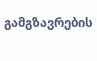გამგზავრების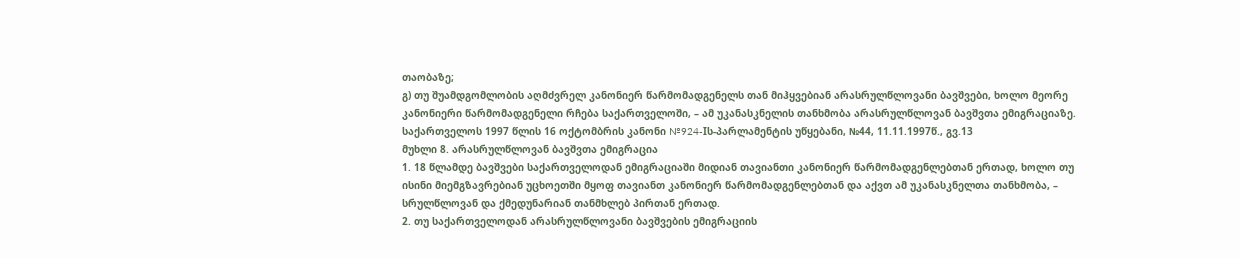თაობაზე;
გ) თუ შუამდგომლობის აღმძვრელ კანონიერ წარმომადგენელს თან მიჰყვებიან არასრულწლოვანი ბავშვები, ხოლო მეორე კანონიერი წარმომადგენელი რჩება საქართველოში, – ამ უკანასკნელის თანხმობა არასრულწლოვან ბავშვთა ემიგრაციაზე.
საქართველოს 1997 წლის 16 ოქტომბრის კანონი №924-Iს-პარლამენტის უწყებანი, №44, 11.11.1997წ., გვ.13
მუხლი 8. არასრულწლოვან ბავშვთა ემიგრაცია
1. 18 წლამდე ბავშვები საქართველოდან ემიგრაციაში მიდიან თავიანთი კანონიერ წარმომადგენლებთან ერთად, ხოლო თუ ისინი მიემგზავრებიან უცხოეთში მყოფ თავიანთ კანონიერ წარმომადგენლებთან და აქვთ ამ უკანასკნელთა თანხმობა, – სრულწლოვან და ქმედუნარიან თანმხლებ პირთან ერთად.
2. თუ საქართველოდან არასრულწლოვანი ბავშვების ემიგრაციის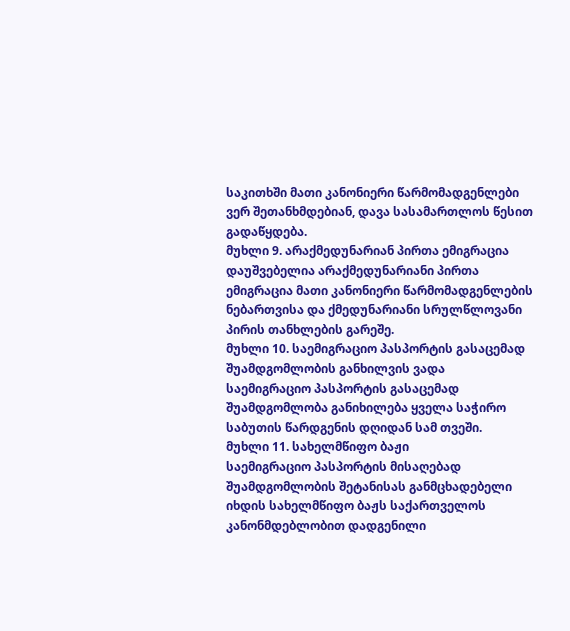საკითხში მათი კანონიერი წარმომადგენლები ვერ შეთანხმდებიან, დავა სასამართლოს წესით გადაწყდება.
მუხლი 9. არაქმედუნარიან პირთა ემიგრაცია
დაუშვებელია არაქმედუნარიანი პირთა ემიგრაცია მათი კანონიერი წარმომადგენლების ნებართვისა და ქმედუნარიანი სრულწლოვანი პირის თანხლების გარეშე.
მუხლი 10. საემიგრაციო პასპორტის გასაცემად შუამდგომლობის განხილვის ვადა
საემიგრაციო პასპორტის გასაცემად შუამდგომლობა განიხილება ყველა საჭირო საბუთის წარდგენის დღიდან სამ თვეში.
მუხლი 11. სახელმწიფო ბაჟი
საემიგრაციო პასპორტის მისაღებად შუამდგომლობის შეტანისას განმცხადებელი იხდის სახელმწიფო ბაჟს საქართველოს კანონმდებლობით დადგენილი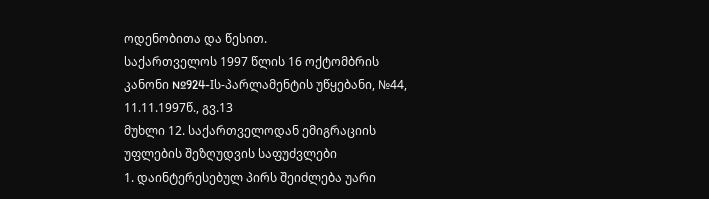ოდენობითა და წესით.
საქართველოს 1997 წლის 16 ოქტომბრის კანონი №924-Iს-პარლამენტის უწყებანი, №44, 11.11.1997წ., გვ.13
მუხლი 12. საქართველოდან ემიგრაციის უფლების შეზღუდვის საფუძვლები
1. დაინტერესებულ პირს შეიძლება უარი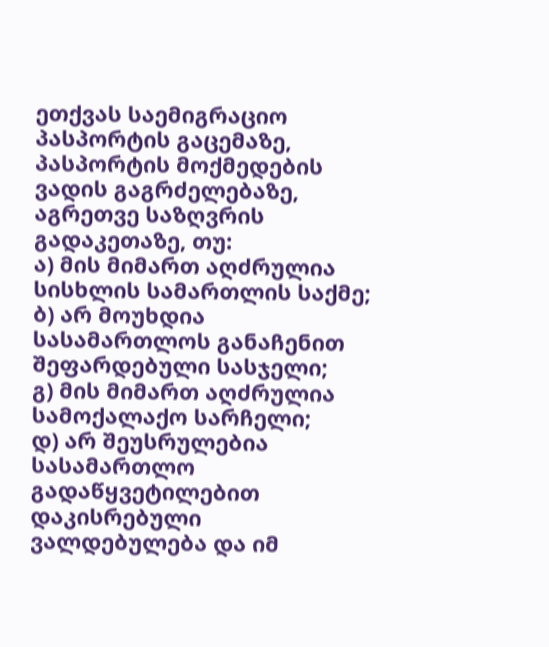ეთქვას საემიგრაციო პასპორტის გაცემაზე, პასპორტის მოქმედების ვადის გაგრძელებაზე, აგრეთვე საზღვრის გადაკეთაზე, თუ:
ა) მის მიმართ აღძრულია სისხლის სამართლის საქმე;
ბ) არ მოუხდია სასამართლოს განაჩენით შეფარდებული სასჯელი;
გ) მის მიმართ აღძრულია სამოქალაქო სარჩელი;
დ) არ შეუსრულებია სასამართლო გადაწყვეტილებით დაკისრებული ვალდებულება და იმ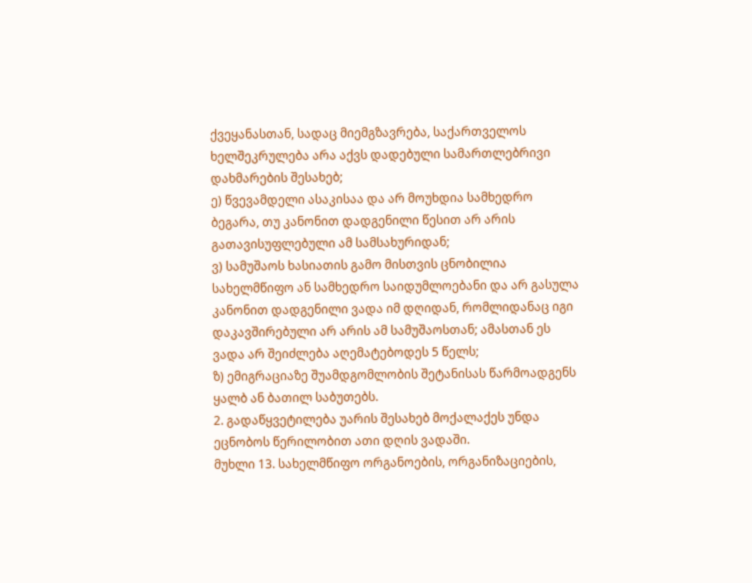ქვეყანასთან, სადაც მიემგზავრება, საქართველოს ხელშეკრულება არა აქვს დადებული სამართლებრივი დახმარების შესახებ;
ე) წვევამდელი ასაკისაა და არ მოუხდია სამხედრო ბეგარა, თუ კანონით დადგენილი წესით არ არის გათავისუფლებული ამ სამსახურიდან;
ვ) სამუშაოს ხასიათის გამო მისთვის ცნობილია სახელმწიფო ან სამხედრო საიდუმლოებანი და არ გასულა კანონით დადგენილი ვადა იმ დღიდან, რომლიდანაც იგი დაკავშირებული არ არის ამ სამუშაოსთან; ამასთან ეს ვადა არ შეიძლება აღემატებოდეს 5 წელს;
ზ) ემიგრაციაზე შუამდგომლობის შეტანისას წარმოადგენს ყალბ ან ბათილ საბუთებს.
2. გადაწყვეტილება უარის შესახებ მოქალაქეს უნდა ეცნობოს წერილობით ათი დღის ვადაში.
მუხლი 13. სახელმწიფო ორგანოების, ორგანიზაციების,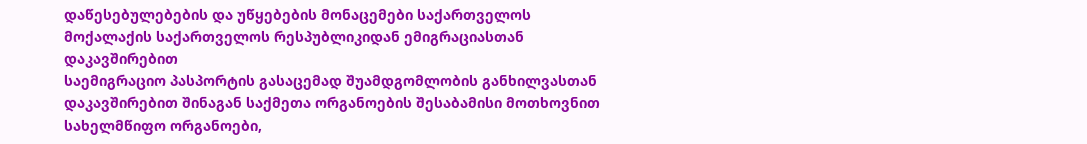დაწესებულებების და უწყებების მონაცემები საქართველოს მოქალაქის საქართველოს რესპუბლიკიდან ემიგრაციასთან დაკავშირებით
საემიგრაციო პასპორტის გასაცემად შუამდგომლობის განხილვასთან დაკავშირებით შინაგან საქმეთა ორგანოების შესაბამისი მოთხოვნით სახელმწიფო ორგანოები,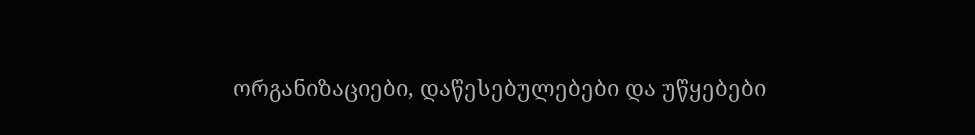ორგანიზაციები, დაწესებულებები და უწყებები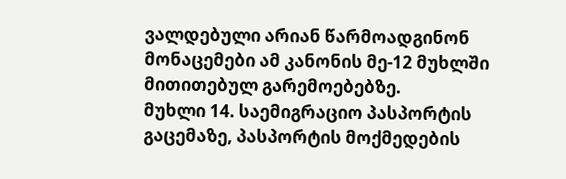ვალდებული არიან წარმოადგინონ მონაცემები ამ კანონის მე-12 მუხლში მითითებულ გარემოებებზე.
მუხლი 14. საემიგრაციო პასპორტის გაცემაზე, პასპორტის მოქმედების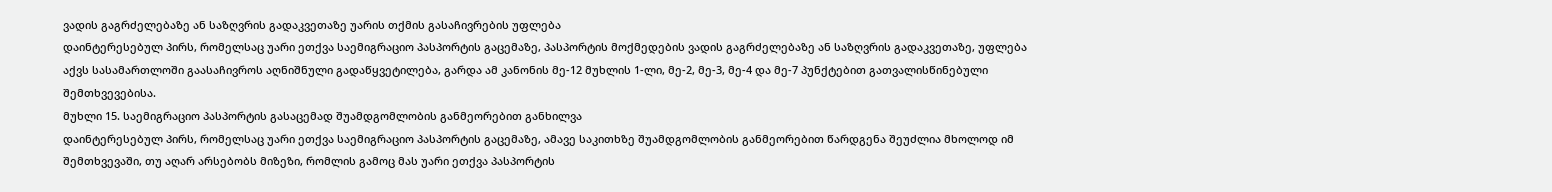ვადის გაგრძელებაზე ან საზღვრის გადაკვეთაზე უარის თქმის გასაჩივრების უფლება
დაინტერესებულ პირს, რომელსაც უარი ეთქვა საემიგრაციო პასპორტის გაცემაზე, პასპორტის მოქმედების ვადის გაგრძელებაზე ან საზღვრის გადაკვეთაზე, უფლება აქვს სასამართლოში გაასაჩივროს აღნიშნული გადაწყვეტილება, გარდა ამ კანონის მე-12 მუხლის 1-ლი, მე-2, მე-3, მე-4 და მე-7 პუნქტებით გათვალისწინებული შემთხვევებისა.
მუხლი 15. საემიგრაციო პასპორტის გასაცემად შუამდგომლობის განმეორებით განხილვა
დაინტერესებულ პირს, რომელსაც უარი ეთქვა საემიგრაციო პასპორტის გაცემაზე, ამავე საკითხზე შუამდგომლობის განმეორებით წარდგენა შეუძლია მხოლოდ იმ შემთხვევაში, თუ აღარ არსებობს მიზეზი, რომლის გამოც მას უარი ეთქვა პასპორტის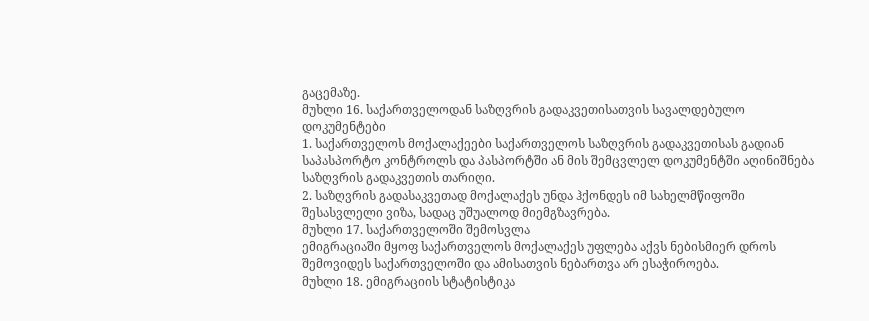გაცემაზე.
მუხლი 16. საქართველოდან საზღვრის გადაკვეთისათვის სავალდებულო დოკუმენტები
1. საქართველოს მოქალაქეები საქართველოს საზღვრის გადაკვეთისას გადიან საპასპორტო კონტროლს და პასპორტში ან მის შემცვლელ დოკუმენტში აღინიშნება საზღვრის გადაკვეთის თარიღი.
2. საზღვრის გადასაკვეთად მოქალაქეს უნდა ჰქონდეს იმ სახელმწიფოში შესასვლელი ვიზა, სადაც უშუალოდ მიემგზავრება.
მუხლი 17. საქართველოში შემოსვლა
ემიგრაციაში მყოფ საქართველოს მოქალაქეს უფლება აქვს ნებისმიერ დროს შემოვიდეს საქართველოში და ამისათვის ნებართვა არ ესაჭიროება.
მუხლი 18. ემიგრაციის სტატისტიკა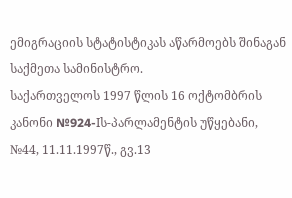ემიგრაციის სტატისტიკას აწარმოებს შინაგან საქმეთა სამინისტრო.
საქართველოს 1997 წლის 16 ოქტომბრის კანონი №924-Iს-პარლამენტის უწყებანი, №44, 11.11.1997წ., გვ.13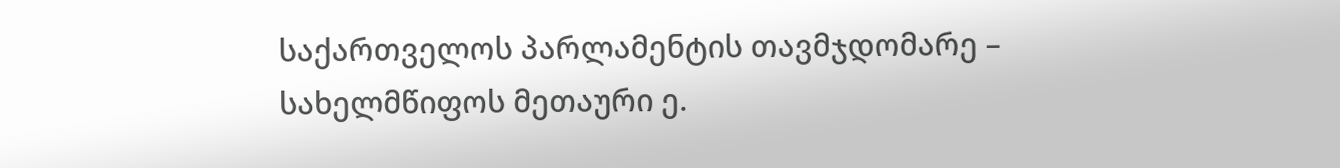საქართველოს პარლამენტის თავმჯდომარე – სახელმწიფოს მეთაური ე.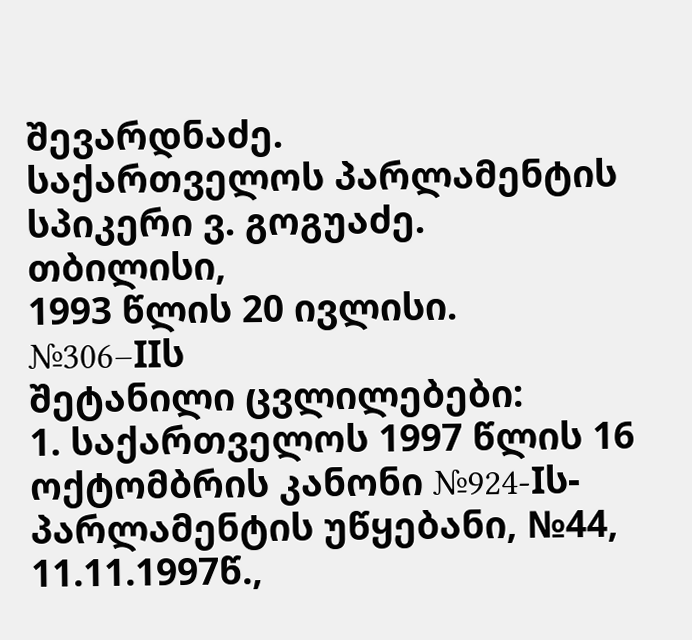შევარდნაძე.
საქართველოს პარლამენტის სპიკერი ვ. გოგუაძე.
თბილისი,
1993 წლის 20 ივლისი.
№306–IIს
შეტანილი ცვლილებები:
1. საქართველოს 1997 წლის 16 ოქტომბრის კანონი №924-Iს-პარლამენტის უწყებანი, №44, 11.11.1997წ.,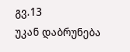გვ.13
უკან დაბრუნება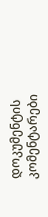დოკუმენტის კომენტარები